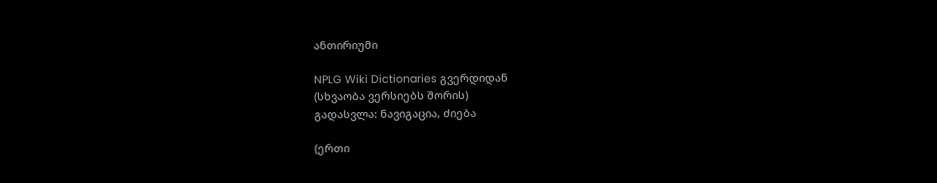ანთირიუმი

NPLG Wiki Dictionaries გვერდიდან
(სხვაობა ვერსიებს შორის)
გადასვლა: ნავიგაცია, ძიება

(ერთი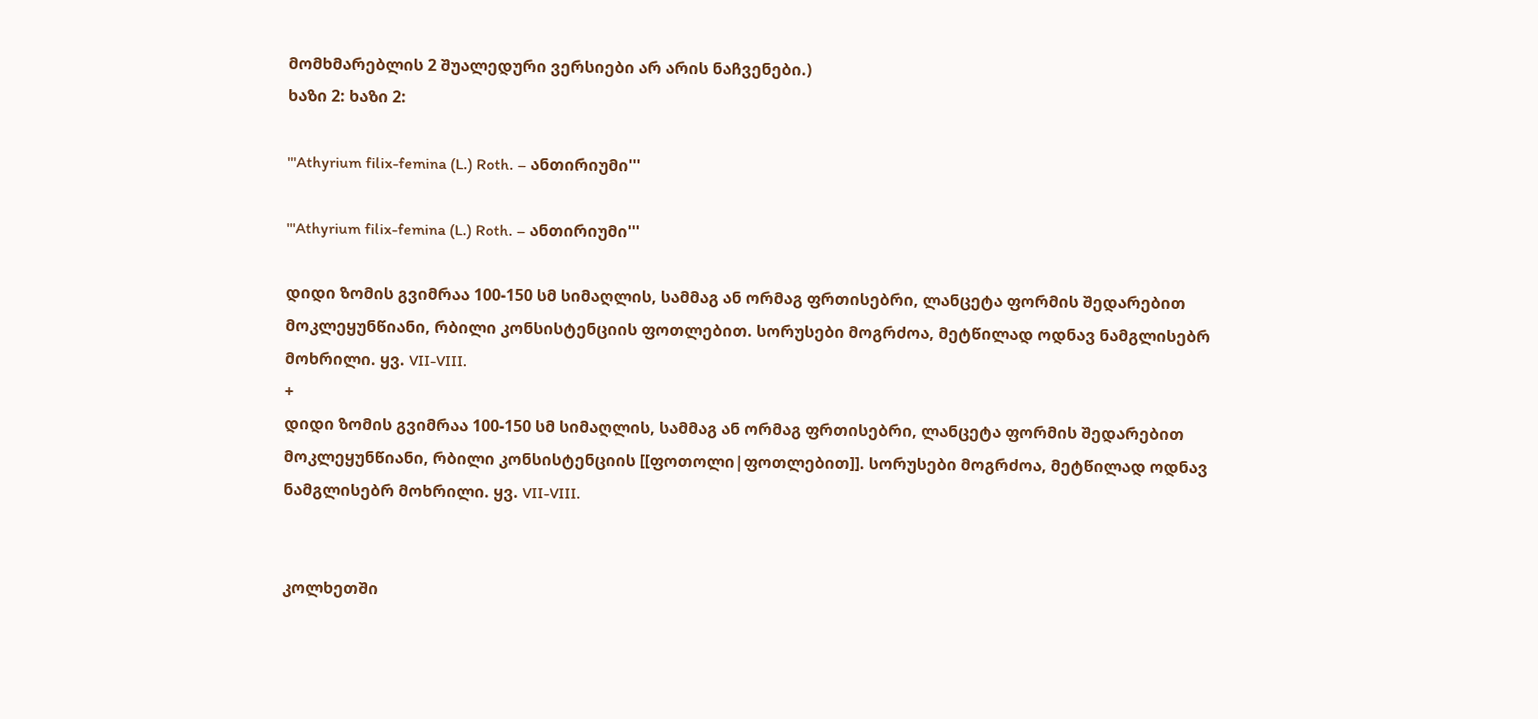მომხმარებლის 2 შუალედური ვერსიები არ არის ნაჩვენები.)
ხაზი 2: ხაზი 2:

'''Athyrium filix-femina (L.) Roth. – ანთირიუმი'''

'''Athyrium filix-femina (L.) Roth. – ანთირიუმი'''

დიდი ზომის გვიმრაა 100-150 სმ სიმაღლის, სამმაგ ან ორმაგ ფრთისებრი, ლანცეტა ფორმის შედარებით მოკლეყუნწიანი, რბილი კონსისტენციის ფოთლებით. სორუსები მოგრძოა, მეტწილად ოდნავ ნამგლისებრ მოხრილი. ყვ. VII-VIII.
+
დიდი ზომის გვიმრაა 100-150 სმ სიმაღლის, სამმაგ ან ორმაგ ფრთისებრი, ლანცეტა ფორმის შედარებით მოკლეყუნწიანი, რბილი კონსისტენციის [[ფოთოლი|ფოთლებით]]. სორუსები მოგრძოა, მეტწილად ოდნავ ნამგლისებრ მოხრილი. ყვ. VII-VIII.


კოლხეთში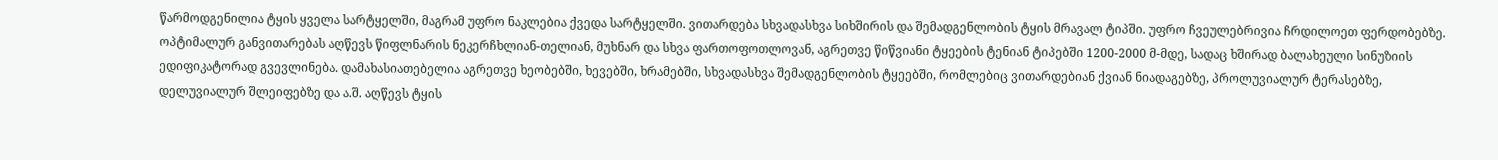წარმოდგენილია ტყის ყველა სარტყელში, მაგრამ უფრო ნაკლებია ქვედა სარტყელში. ვითარდება სხვადასხვა სიხშირის და შემადგენლობის ტყის მრავალ ტიპში. უფრო ჩვეულებრივია ჩრდილოეთ ფერდობებზე. ოპტიმალურ განვითარებას აღწევს წიფლნარის ნეკერჩხლიან-თელიან, მუხნარ და სხვა ფართოფოთლოვან, აგრეთვე წიწვიანი ტყეების ტენიან ტიპებში 1200-2000 მ-მდე, სადაც ხშირად ბალახეული სინუზიის ედიფიკატორად გვევლინება. დამახასიათებელია აგრეთვე ხეობებში, ხევებში, ხრამებში, სხვადასხვა შემადგენლობის ტყეებში, რომლებიც ვითარდებიან ქვიან ნიადაგებზე, პროლუვიალურ ტერასებზე, დელუვიალურ შლეიფებზე და ა.შ. აღწევს ტყის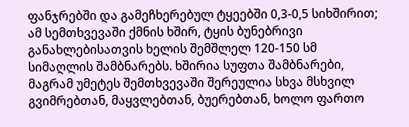ფანჯრებში და გამეჩხერებულ ტყეებში 0,3-0,5 სიხშირით; ამ სემთხვევაში ქმნის ხშირ, ტყის ბუნებრივი განახლებისათვის ხელის შემშლელ 120-150 სმ სიმაღლის შამბნარებს. ხშირია სუფთა შამბნარები, მაგრამ უმეტეს შემთხვევაში შერეულია სხვა მსხვილ გვიმრებთან, მაყვლებთან, ბუერებთან, ხოლო ფართო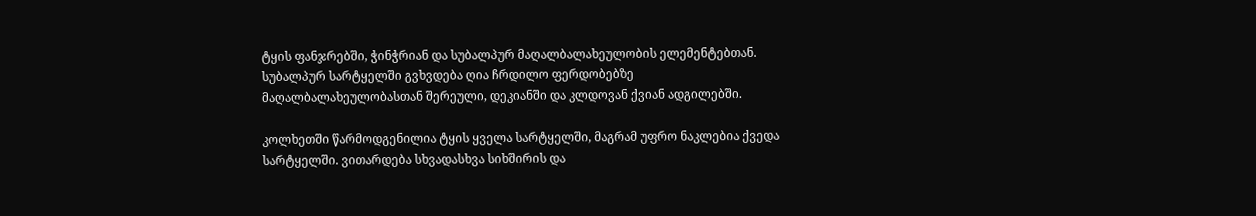ტყის ფანჯრებში, ჭინჭრიან და სუბალპურ მაღალბალახეულობის ელემენტებთან. სუბალპურ სარტყელში გვხვდება ღია ჩრდილო ფერდობებზე მაღალბალახეულობასთან შერეული, დეკიანში და კლდოვან ქვიან ადგილებში.

კოლხეთში წარმოდგენილია ტყის ყველა სარტყელში, მაგრამ უფრო ნაკლებია ქვედა სარტყელში. ვითარდება სხვადასხვა სიხშირის და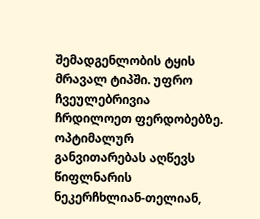შემადგენლობის ტყის მრავალ ტიპში. უფრო ჩვეულებრივია ჩრდილოეთ ფერდობებზე. ოპტიმალურ განვითარებას აღწევს წიფლნარის ნეკერჩხლიან-თელიან,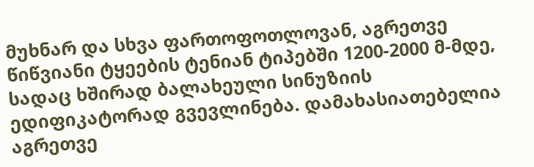მუხნარ და სხვა ფართოფოთლოვან, აგრეთვე წიწვიანი ტყეების ტენიან ტიპებში 1200-2000 მ-მდე, სადაც ხშირად ბალახეული სინუზიის ედიფიკატორად გვევლინება. დამახასიათებელია აგრეთვე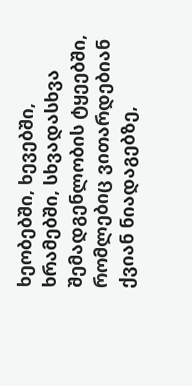ხეობებში, ხევებში, ხრამებში, სხვადასხვა შემადგენლობის ტყეებში, რომლებიც ვითარდებიან ქვიან ნიადაგებზე,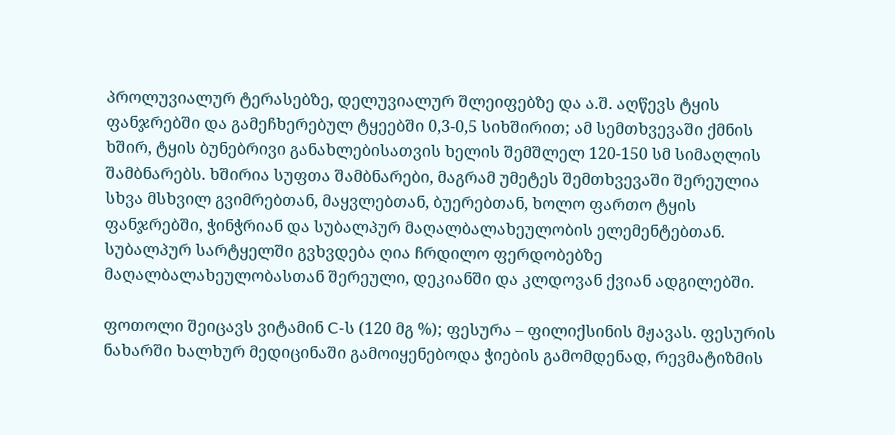პროლუვიალურ ტერასებზე, დელუვიალურ შლეიფებზე და ა.შ. აღწევს ტყის ფანჯრებში და გამეჩხერებულ ტყეებში 0,3-0,5 სიხშირით; ამ სემთხვევაში ქმნის ხშირ, ტყის ბუნებრივი განახლებისათვის ხელის შემშლელ 120-150 სმ სიმაღლის შამბნარებს. ხშირია სუფთა შამბნარები, მაგრამ უმეტეს შემთხვევაში შერეულია სხვა მსხვილ გვიმრებთან, მაყვლებთან, ბუერებთან, ხოლო ფართო ტყის ფანჯრებში, ჭინჭრიან და სუბალპურ მაღალბალახეულობის ელემენტებთან. სუბალპურ სარტყელში გვხვდება ღია ჩრდილო ფერდობებზე მაღალბალახეულობასთან შერეული, დეკიანში და კლდოვან ქვიან ადგილებში.

ფოთოლი შეიცავს ვიტამინ C-ს (120 მგ %); ფესურა – ფილიქსინის მჟავას. ფესურის ნახარში ხალხურ მედიცინაში გამოიყენებოდა ჭიების გამომდენად, რევმატიზმის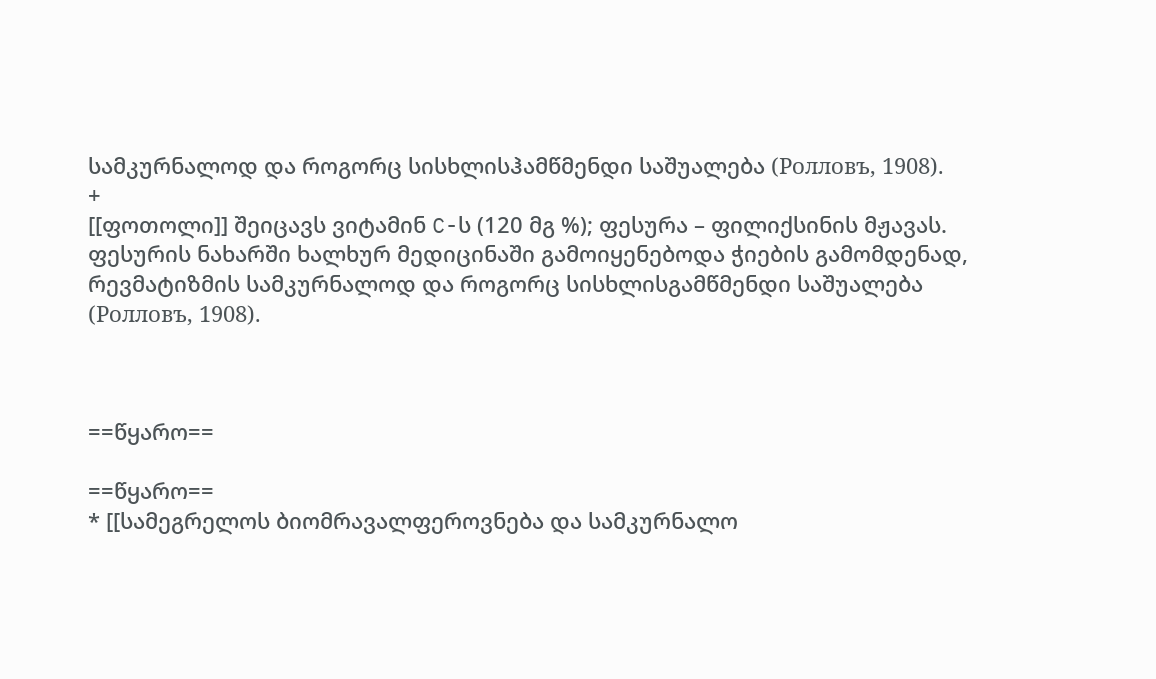სამკურნალოდ და როგორც სისხლისჰამწმენდი საშუალება (Ролловъ, 1908).
+
[[ფოთოლი]] შეიცავს ვიტამინ C-ს (120 მგ %); ფესურა – ფილიქსინის მჟავას. ფესურის ნახარში ხალხურ მედიცინაში გამოიყენებოდა ჭიების გამომდენად, რევმატიზმის სამკურნალოდ და როგორც სისხლისგამწმენდი საშუალება (Ролловъ, 1908).



==წყარო==

==წყარო==
* [[სამეგრელოს ბიომრავალფეროვნება და სამკურნალო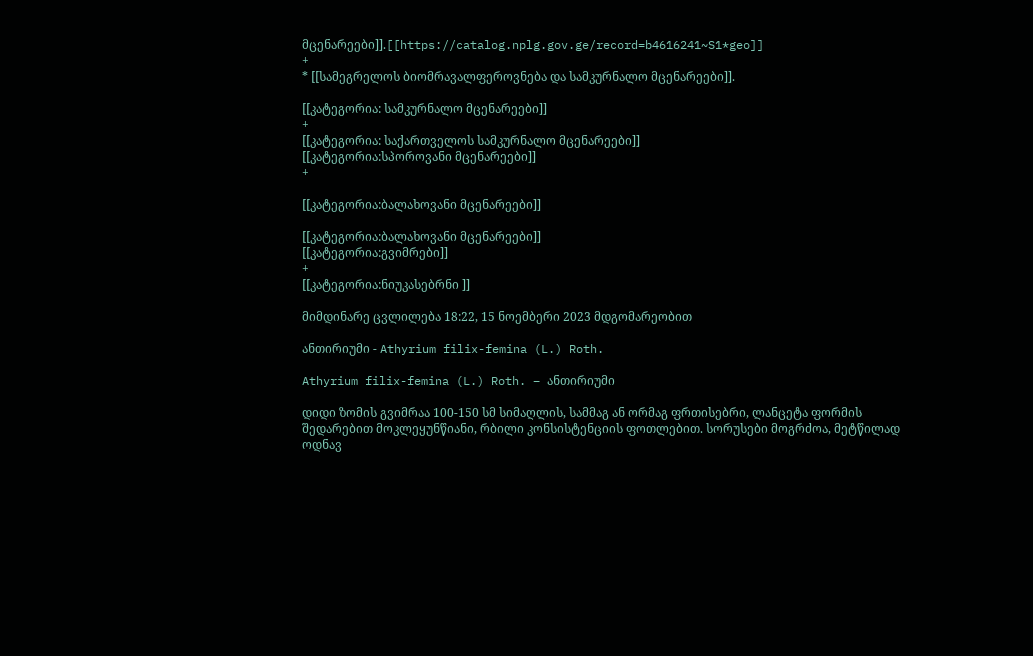მცენარეები]].[[https://catalog.nplg.gov.ge/record=b4616241~S1*geo]]
+
* [[სამეგრელოს ბიომრავალფეროვნება და სამკურნალო მცენარეები]].

[[კატეგორია: სამკურნალო მცენარეები]]
+
[[კატეგორია: საქართველოს სამკურნალო მცენარეები]]
[[კატეგორია:სპოროვანი მცენარეები]]
+

[[კატეგორია:ბალახოვანი მცენარეები]]

[[კატეგორია:ბალახოვანი მცენარეები]]
[[კატეგორია:გვიმრები]]
+
[[კატეგორია:ნიუკასებრნი ]]

მიმდინარე ცვლილება 18:22, 15 ნოემბერი 2023 მდგომარეობით

ანთირიუმი - Athyrium filix-femina (L.) Roth.

Athyrium filix-femina (L.) Roth. – ანთირიუმი

დიდი ზომის გვიმრაა 100-150 სმ სიმაღლის, სამმაგ ან ორმაგ ფრთისებრი, ლანცეტა ფორმის შედარებით მოკლეყუნწიანი, რბილი კონსისტენციის ფოთლებით. სორუსები მოგრძოა, მეტწილად ოდნავ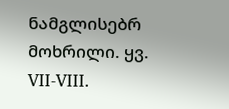ნამგლისებრ მოხრილი. ყვ. VII-VIII.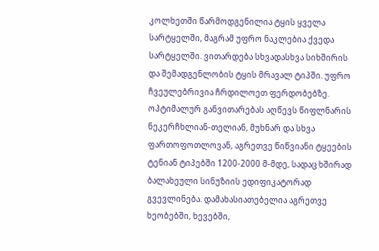კოლხეთში წარმოდგენილია ტყის ყველა სარტყელში, მაგრამ უფრო ნაკლებია ქვედა სარტყელში. ვითარდება სხვადასხვა სიხშირის და შემადგენლობის ტყის მრავალ ტიპში. უფრო ჩვეულებრივია ჩრდილოეთ ფერდობებზე. ოპტიმალურ განვითარებას აღწევს წიფლნარის ნეკერჩხლიან-თელიან, მუხნარ და სხვა ფართოფოთლოვან, აგრეთვე წიწვიანი ტყეების ტენიან ტიპებში 1200-2000 მ-მდე, სადაც ხშირად ბალახეული სინუზიის ედიფიკატორად გვევლინება. დამახასიათებელია აგრეთვე ხეობებში, ხევებში,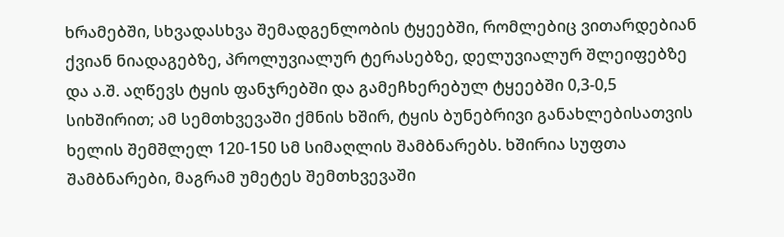ხრამებში, სხვადასხვა შემადგენლობის ტყეებში, რომლებიც ვითარდებიან ქვიან ნიადაგებზე, პროლუვიალურ ტერასებზე, დელუვიალურ შლეიფებზე და ა.შ. აღწევს ტყის ფანჯრებში და გამეჩხერებულ ტყეებში 0,3-0,5 სიხშირით; ამ სემთხვევაში ქმნის ხშირ, ტყის ბუნებრივი განახლებისათვის ხელის შემშლელ 120-150 სმ სიმაღლის შამბნარებს. ხშირია სუფთა შამბნარები, მაგრამ უმეტეს შემთხვევაში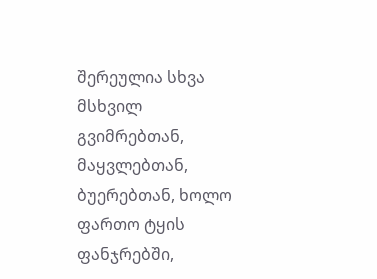შერეულია სხვა მსხვილ გვიმრებთან, მაყვლებთან, ბუერებთან, ხოლო ფართო ტყის ფანჯრებში,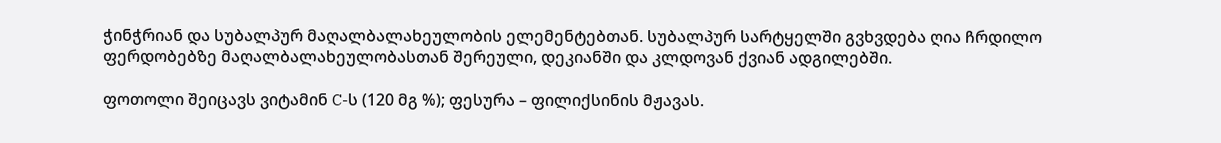ჭინჭრიან და სუბალპურ მაღალბალახეულობის ელემენტებთან. სუბალპურ სარტყელში გვხვდება ღია ჩრდილო ფერდობებზე მაღალბალახეულობასთან შერეული, დეკიანში და კლდოვან ქვიან ადგილებში.

ფოთოლი შეიცავს ვიტამინ C-ს (120 მგ %); ფესურა – ფილიქსინის მჟავას.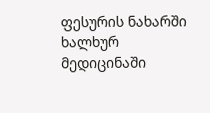ფესურის ნახარში ხალხურ მედიცინაში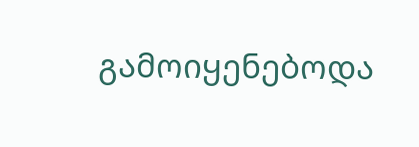გამოიყენებოდა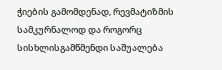ჭიების გამომდენად, რევმატიზმის სამკურნალოდ და როგორც სისხლისგამწმენდი საშუალება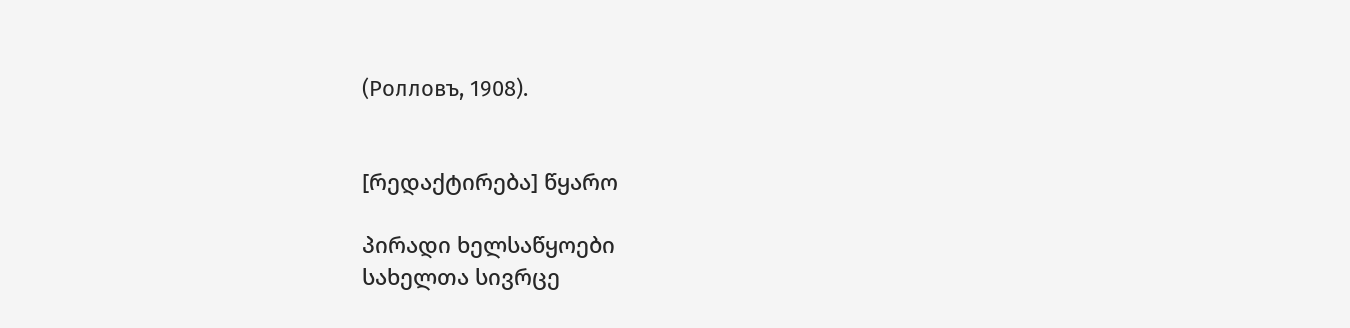(Ролловъ, 1908).


[რედაქტირება] წყარო

პირადი ხელსაწყოები
სახელთა სივრცე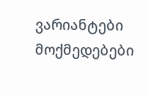ვარიანტები
მოქმედებები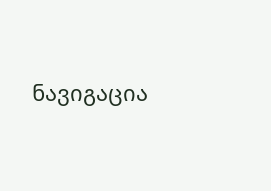ნავიგაცია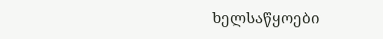ხელსაწყოები